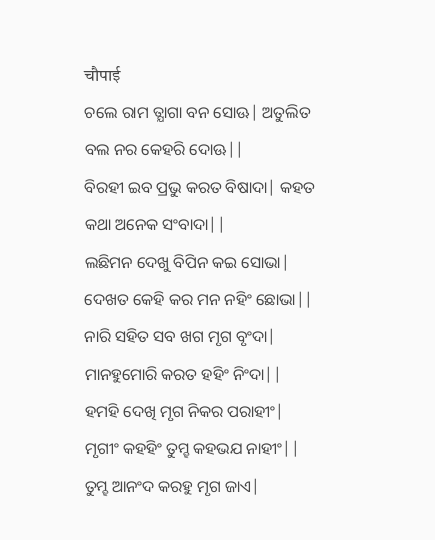चौपाई
ଚଲେ ରାମ ତ୍ଯାଗା ବନ ସୋଊ| ଅତୁଲିତ ବଲ ନର କେହରି ଦୋଊ||
ବିରହୀ ଇବ ପ୍ରଭୁ କରତ ବିଷାଦା| କହତ କଥା ଅନେକ ସଂବାଦା||
ଲଛିମନ ଦେଖୁ ବିପିନ କଇ ସୋଭା| ଦେଖତ କେହି କର ମନ ନହିଂ ଛୋଭା||
ନାରି ସହିତ ସବ ଖଗ ମୃଗ ବୃଂଦା| ମାନହୁମୋରି କରତ ହହିଂ ନିଂଦା||
ହମହି ଦେଖି ମୃଗ ନିକର ପରାହୀଂ| ମୃଗୀଂ କହହିଂ ତୁମ୍ହ କହଭଯ ନାହୀଂ||
ତୁମ୍ହ ଆନଂଦ କରହୁ ମୃଗ ଜାଏ|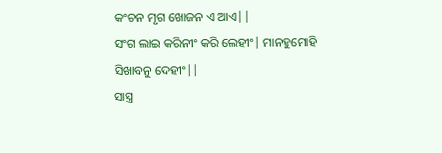କଂଚନ ମୃଗ ଖୋଜନ ଏ ଆଏ||
ସଂଗ ଲାଇ କରିନୀଂ କରି ଲେହୀଂ| ମାନହୁମୋହି ସିଖାବନୁ ଦେହୀଂ||
ସାସ୍ତ୍ର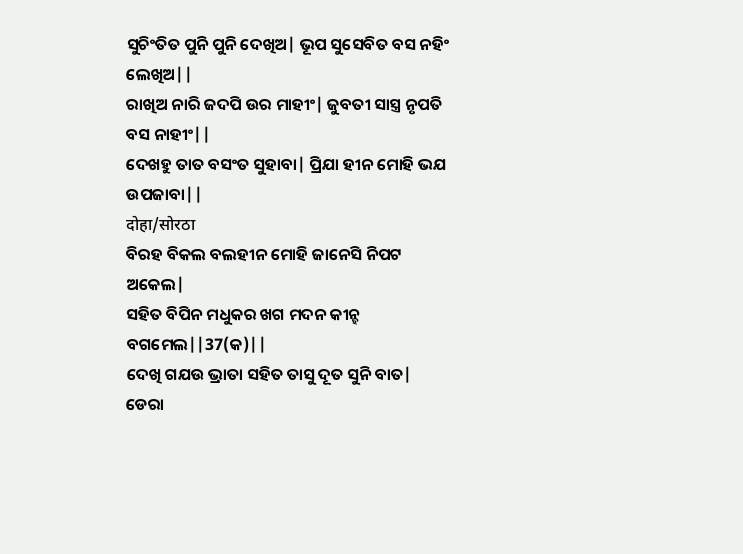ସୁଚିଂତିତ ପୁନି ପୁନି ଦେଖିଅ| ଭୂପ ସୁସେବିତ ବସ ନହିଂ ଲେଖିଅ||
ରାଖିଅ ନାରି ଜଦପି ଉର ମାହୀଂ| ଜୁବତୀ ସାସ୍ତ୍ର ନୃପତି ବସ ନାହୀଂ||
ଦେଖହୁ ତାତ ବସଂତ ସୁହାବା| ପ୍ରିଯା ହୀନ ମୋହି ଭଯ ଉପଜାବା||
दोहा/सोरठा
ବିରହ ବିକଲ ବଲହୀନ ମୋହି ଜାନେସି ନିପଟ ଅକେଲ|
ସହିତ ବିପିନ ମଧୁକର ଖଗ ମଦନ କୀନ୍ହ ବଗମେଲ||37(କ)||
ଦେଖି ଗଯଉ ଭ୍ରାତା ସହିତ ତାସୁ ଦୂତ ସୁନି ବାତ|
ଡେରା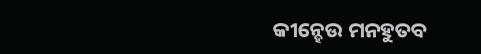କୀନ୍ହେଉ ମନହୁତବ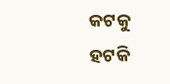କଟକୁ ହଟକି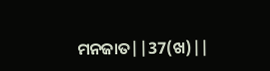ମନଜାତ||37(ଖ)||